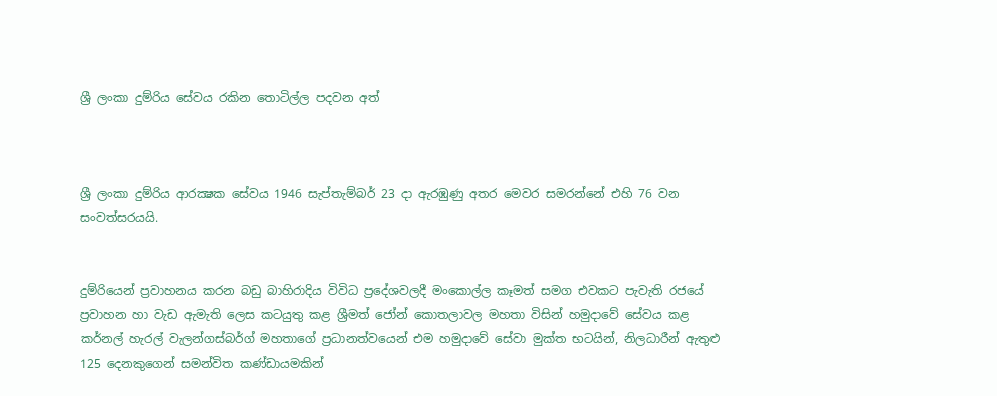ශ්‍රී ලංකා දුම්රිය සේවය රකින තොටිල්ල පදවන අත්



ශ්‍රී ලංකා දුම්රිය ආරක්‍ෂක සේවය 1946 සැප්තැම්බර් 23 දා ඇරඹුණු අතර මෙවර සමරන්නේ එහි 76 වන සංවත්සරයයි.


දුම්රියෙන් ප්‍රවාහනය කරන බඩු බාහිරාදිය විවිධ ප්‍රදේශවලදී මංකොල්ල කෑමත් සමග එවකට පැවැති රජයේ ප්‍රවාහන හා වැඩ ඇමැති ලෙස කටයුතු කළ ශ්‍රීමත් ජෝන් කොතලාවල මහතා විසින් හමුදාවේ සේවය කළ කර්නල් හැරල් වැලන්ගස්බර්ග් මහතාගේ ප්‍රධානත්වයෙන් එම හමුදාවේ සේවා මුක්ත භටයින්, නිලධාරීන් ඇතුළු 125 දෙනකුගෙන් සමන්විත කණ්ඩායමකින්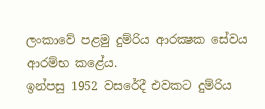ලංකාවේ පළමු දුම්රිය ආරක්‍ෂක සේවය ආරම්භ කළේය.
ඉන්පසු 1952 වසරේදී එවකට දුම්රිය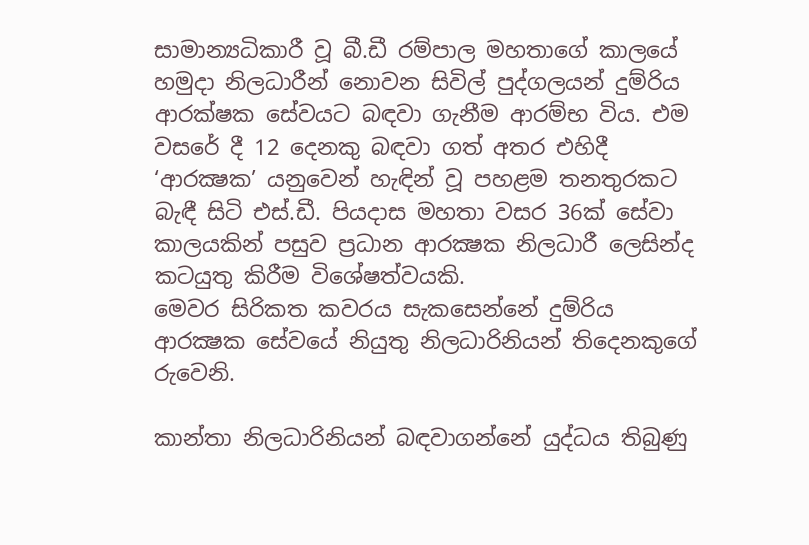සාමාන්‍යධිකාරී වූ බී.ඩී රම්පාල මහතාගේ කාලයේ හමුදා නිලධාරීන් නොවන සිවිල් පුද්ගලයන් දුම්රිය ආරක්ෂක සේවයට බඳවා ගැනීම ආරම්භ විය. එම වසරේ දී 12 දෙනකු බඳවා ගත් අතර එහිදී ‘ආරක්‍ෂක’ යනුවෙන් හැඳින් වූ පහළම තනතුරකට බැඳී සිටි එස්.ඩී. පියදාස මහතා වසර 36ක් සේවා කාලයකින් පසුව ප්‍රධාන ආරක්‍ෂක නිලධාරී ලෙසින්ද කටයුතු කිරීම විශේෂත්වයකි.
මෙවර සිරිකත කවරය සැකසෙන්නේ දුම්රිය ආරක්‍ෂක සේවයේ නියුතු නිලධාරිනියන් තිදෙනකුගේ රුවෙනි.

කාන්තා නිලධාරිනියන් බඳවාගන්නේ යුද්ධය තිබුණු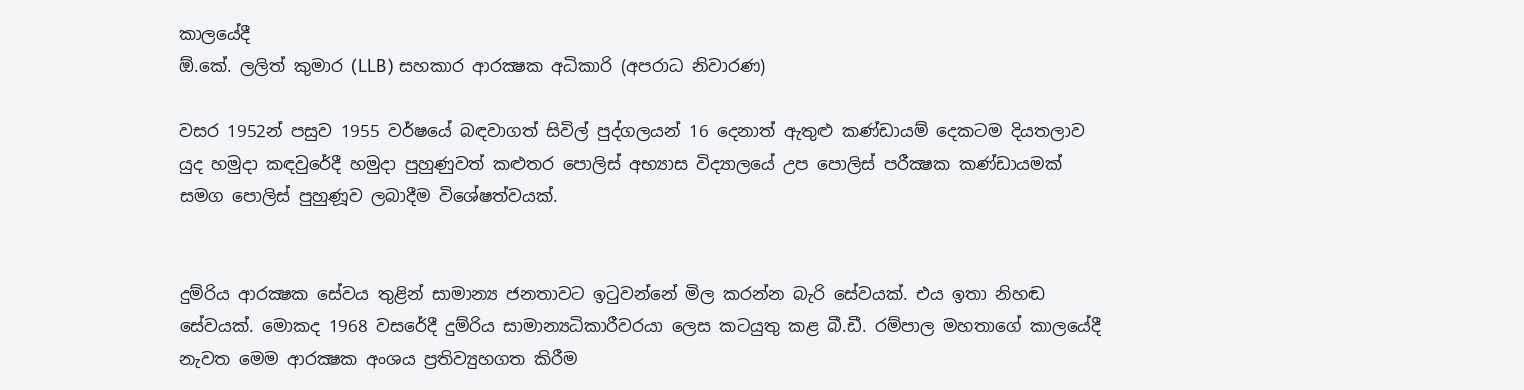කාලයේදී
ඕ.කේ. ලලිත් කුමාර (LLB) සහකාර ආරක්‍ෂක අධිකාරි (අපරාධ නිවාරණ)

වසර 1952න් පසුව 1955 වර්ෂයේ බඳවාගත් සිවිල් පුද්ගලයන් 16 දෙනාත් ඇතුළු කණ්ඩායම් දෙකටම දියතලාව යුද හමුදා කඳවුරේදී හමුදා පුහුණුවත් කළුතර පොලිස් අභ්‍යාස විද්‍යාලයේ උප පොලිස් පරීක්‍ෂක කණ්ඩායමක් සමග පොලිස් පුහුණූව ලබාදීම විශේෂත්වයක්.


දුම්රිය ආරක්‍ෂක සේවය තුළින් සාමාන්‍ය ජනතාවට ඉටුවන්නේ මිල කරන්න බැරි සේවයක්. එය ඉතා නිහඬ සේවයක්. මොකද 1968 වසරේදී දුම්රිය සාමාන්‍යධිකාරීවරයා ලෙස කටයුතු කළ බී.ඩී. රම්පාල මහතාගේ කාලයේදී නැවත මෙම ආරක්‍ෂක අංශය ප්‍රතිව්‍යුහගත කිරීම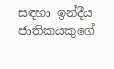සඳහා ඉන්දීය ජාතිකයකුගේ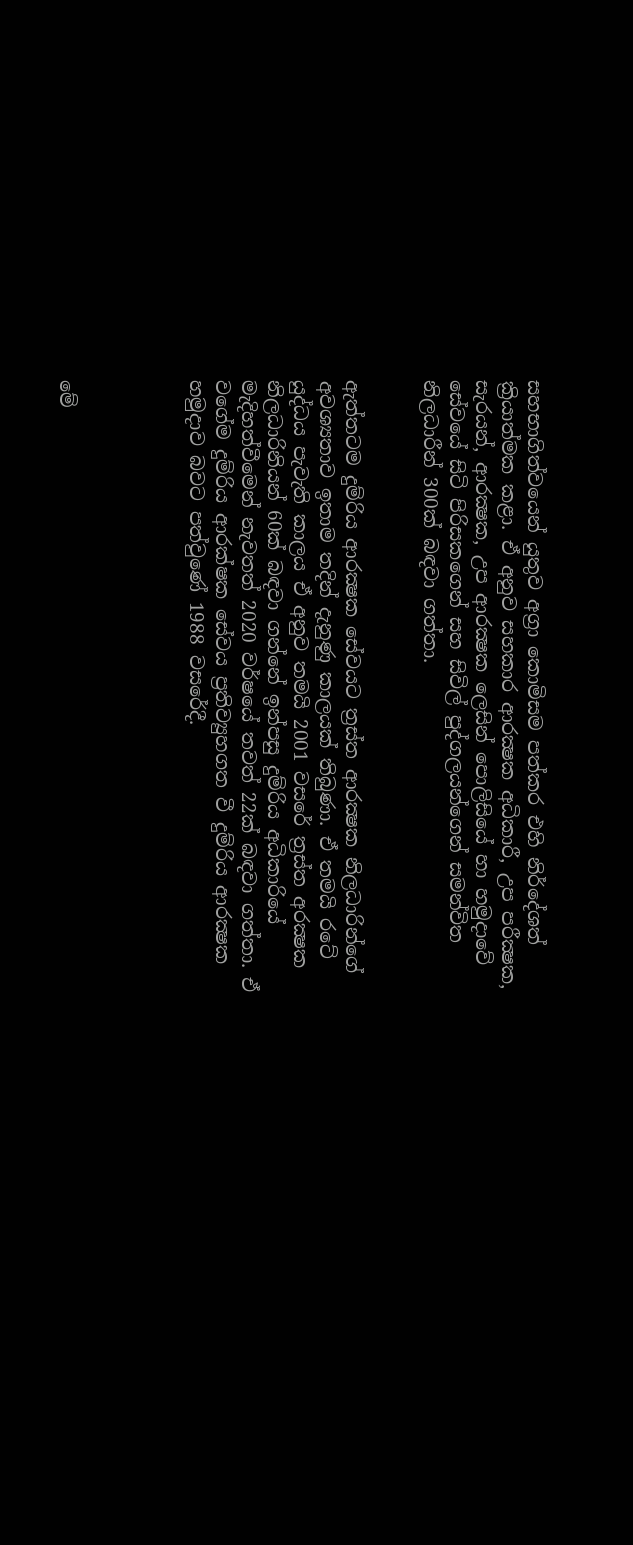සහභාගිත්වයෙන් යුතුව අග්‍රා කොමිසම පත්කර එහි නිර්දේශත් ක්‍රියාත්මක කළා. ඒ අනුව සහකාර ආරක්‍ෂක අධිකාරී, උප පරීක්‍ෂක, සැරයන්, ආරක්‍ෂක, උප ආරක්‍ෂක ලෙසින් පොලිසියේ හා හමුදාවේ සේවයේ සිටි පිරිසකගෙන් සහ සිවිල් පුද්ගලයන්ගෙන් සමන්විත නිලධාරීන් 300ක් බඳවා ගත්තා.


ඇත්තටම දුම්රිය ආරක්‍ෂක සේවයට ත්‍රස්ත ආරක්‍ෂක නිලධාරින්ගේ අවශ්‍යතාව ඉතාම තදින් දැනුණු කාලයක් තිබුණා. ඒ තමයි රටේ යුද්ධය පැවැති කාලය ඒ අනුව තමයි 2001 වසරේ ත්‍රස්ත අරක්‍ෂක නිලධාරිනියන් 60ක් බඳවා ගන්නේ ඉන්පසු දුම්රිය අධිකාරියේ මැදිහත්වීමෙන් නැවතත් 2020 වර්ෂයේ තවත් 22ක් බඳවා ගත්තා. ඒ වගේම දුම්රිය ආරක්ෂක සේවය ප්‍රතිව්‍යුහගත වී දුම්රිය ආරක්‍ෂක හමුදාව බවට පත්වුණේ 1988 වසරේදී.




මේ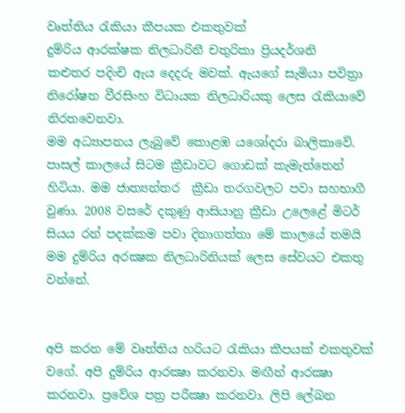වෘත්තිය රැකියා කීපයක එකතුවක්
දුම්රිය ආරක්ෂක නිලධාරිනී චතුරිකා ප්‍රියදර්ශනි
කළුතර පදිංචි ඇය දෙදරු මවක්. ඇයගේ සැමියා පවිත්‍රා නිරෝෂන වීරසිංහ විධායක නිලධාරියකු ලෙස රැකියාවේ නිරතවෙනවා.
මම අධ්‍යාපනය ලැබුවේ කොළඹ යශෝදරා බාලිකාවේ. පාසල් කාලයේ සිටම ක්‍රීඩාවට ගොඩක් කැමැත්තෙන් හිටියා. මම ජාත්‍යන්තර  ක්‍රීඩා තරගවලට පවා සහභාගී වුණා. 2008 වසරේ දකුණු ආසියානු ක්‍රීඩා උලෙළේ මිටර් සියය රන් පදක්කම පවා දිනාගත්තා මේ කාලයේ තමයි මම දුම්රිය අරක්‍ෂක නිලධාරිනියක් ලෙස සේවයට එකතු වන්නේ.


අපි කරන මේ වෘත්තිය හරියට රැකියා කීපයක් එකතුවක් වගේ. අපි දුම්රිය ආරක්‍ෂා කරනවා. මඟීන් ආරක්‍ෂා කරනවා. ප්‍රවේශ පත්‍ර පරීක්‍ෂා කරනවා. ලිපි ලේඛන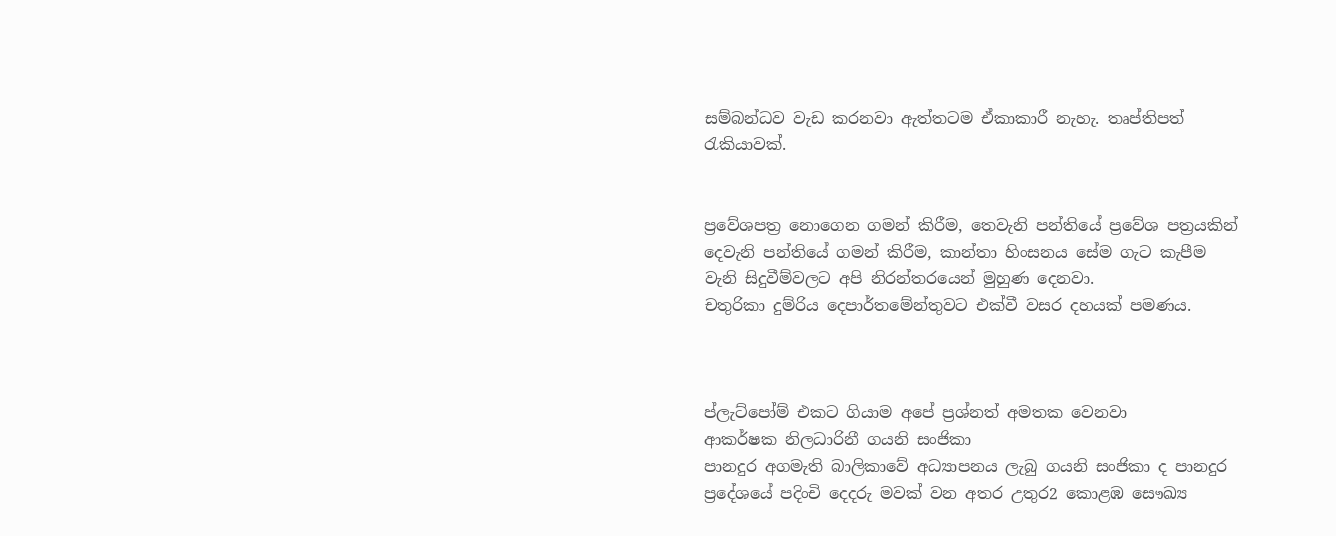සම්බන්ධව වැඩ කරනවා ඇත්තටම ඒකාකාරී නැහැ. තෘප්තිපත් රැකියාවක්.


ප්‍රවේශපත්‍ර නොගෙන ගමන් කිරීම, තෙවැනි පන්තියේ ප්‍රවේශ පත්‍රයකින් දෙවැනි පන්තියේ ගමන් කිරීම, කාන්තා හිංසනය සේම ගැට කැපීම වැනි සිදුවීම්වලට අපි නිරන්තරයෙන් මුහුණ දෙනවා.
චතුරිකා දුම්රිය දෙපාර්තමේන්තුවට එක්වී වසර දහයක් පමණය.



ප්ලැට්පෝම් එකට ගියාම අපේ ප්‍රශ්නත් අමතක වෙනවා
ආකර්ෂක නිලධාරිනී ගයනි සංජිකා
පානදුර අගමැති බාලිකාවේ අධ්‍යාපනය ලැබු ගයනි සංජිකා ද පානදුර ප්‍රදේශයේ පදිංචි දෙදරු මවක් වන අතර උතුර2 කොළඹ සෞඛ්‍ය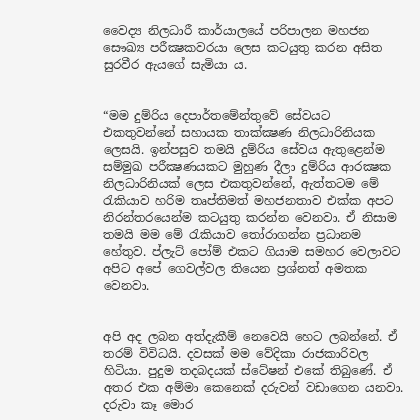වෛද්‍ය නිලධාරී කාර්යාලයේ පරිපාලන මහජන සෞඛ්‍ය පරීක්‍ෂකවරයා ලෙස කටයුතු කරන අසිත සුරවීර ඇයගේ සැමියා ය.


“මම දුම්රිය දෙපාර්තමේන්තුවේ සේවයට එකතුවන්නේ සහායක තාක්ක්‍ෂණ නිලධාරිනියක ලෙසයි. ඉන්පසුව තමයි දුම්රිය සේවය ඇතුළෙන්ම සම්මුඛ පරීක්‍ෂණයකට මුහුණ දීලා දුම්රිය ආරක්‍ෂක නිලධාරිනියක් ලෙස එකතුවන්නේ, ඇත්තටම මේ රැකියාව හරිම තෘප්තිමත් මහජනතාව එක්ක අපට නිරන්තරයෙන්ම කටයුතු කරන්න වෙනවා. ඒ නිසාම තමයි මම මේ රැකියාව තෝරාගන්න ප්‍රධානම හේතුව. ප්ලැට් පෝම් එකට ගියාම සමහර වෙලාවට අපිට අපේ ගෙවල්වල තියෙන ප්‍රශ්නත් අමතක වෙනවා.


අපි අද ලබන අත්දැකීම් නෙවෙයි හෙට ලබන්නේ. ඒ තරම් විවිධයි. දවසක් මම වේදිකා රාජකාරිවල හිටියා. පුදුම තදබදයක් ස්ටේෂන් එකේ තිබුණේ. ඒ අතර එක අම්මා කෙනෙක් දරුවන් වඩාගෙන යනවා. දරුවා කෑ මොර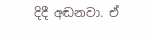දිදී අඬනවා. ඒ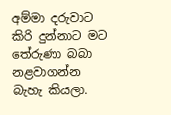අම්මා දරුවාට කිරි දුන්නාට මට තේරුණා බබා නළවාගන්න බැහැ කියලා.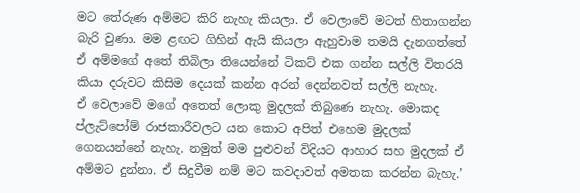මට තේරුණ අම්මට කිරි නැහැ කියලා. ඒ වෙලාවේ මටත් හිතාගන්න බැරි වුණා. මම ළඟට ගිහින් ඇයි කියලා ඇහුවාම තමයි දැනගත්තේ ඒ අම්මගේ අතේ තිබිලා තියෙන්නේ ටිකට් එක ගන්න සල්ලි විතරයි කියා දරුවට කිසිම දෙයක් කන්න අරන් දෙන්නවත් සල්ලි නැහැ.
ඒ වෙලාවේ මගේ අතෙත් ලොකු මුදලක් තිබුණෙ නැහැ. මොකද ප්ලැට්පෝම් රාජකාරීවලට යන කොට අපිත් එහෙම මුදලක් ගෙනයන්නේ නැහැ. නමුත් මම පුළුවන් විදියට ආහාර සහ මුදලක් ඒ අම්මට දුන්නා. ඒ සිදුවීම නම් මට කවදාවත් අමතක කරන්න බැහැ.’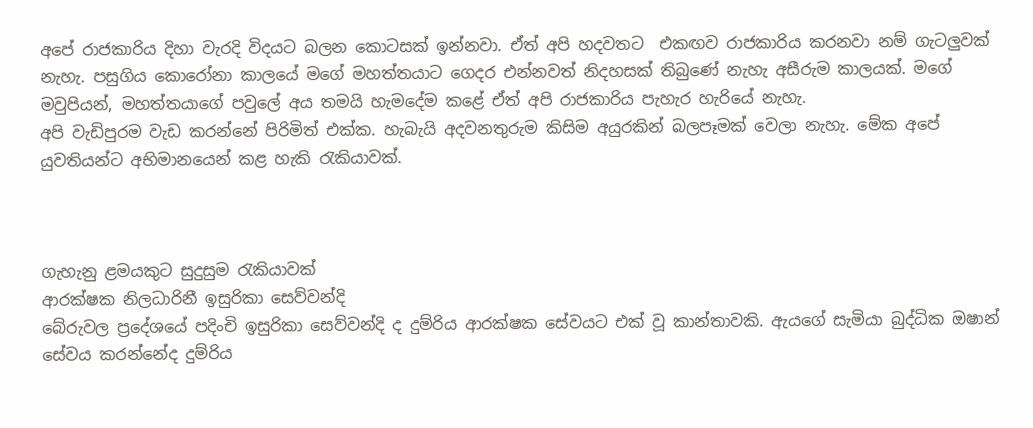අපේ රාජකාරිය දිහා වැරදි විදයට බලන කොටසක් ඉන්නවා. ඒත් අපි හදවතට  එකඟව රාජකාරිය කරනවා නම් ගැටලුවක් නැහැ. පසුගිය කොරෝනා කාලයේ මගේ මහත්තයාට ගෙදර එන්නවත් නිදහසක් තිබුණේ නැහැ අසීරුම කාලයක්. මගේ මවුපියන්, මහත්තයාගේ පවුලේ අය තමයි හැමදේම කළේ ඒත් අපි රාජකාරිය පැහැර හැරියේ නැහැ.
අපි වැඩිපුරම වැඩ කරන්නේ පිරිමිත් එක්ක. හැබැයි අදවනතුරුම කිසිම අයුරකින් බලපෑමක් වෙලා නැහැ. මේක අපේ යුවතියන්ට අභිමානයෙන් කළ හැකි රැකියාවක්.



ගැහැනු ළමයකුට සුදුසුම රැකියාවක්
ආරක්ෂක නිලධාරිනී ඉසුරිකා සෙව්වන්දි
බේරුවල ප්‍රදේශයේ පදිංචි ඉසුරිකා සෙව්වන්දි ද දුම්රිය ආරක්ෂක සේවයට එක් වූ කාන්තාවකි. ඇයගේ සැමියා බුද්ධික ඔෂාන් සේවය කරන්නේද දුම්රිය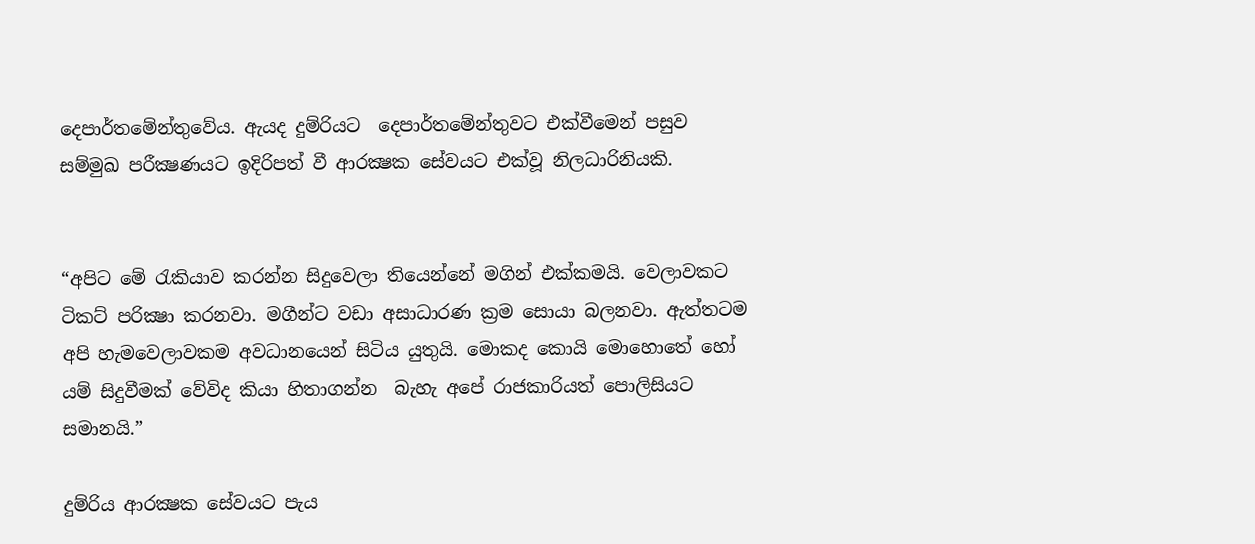දෙපාර්තමේන්තුවේය. ඇයද දුම්රියට  දෙපාර්තමේන්තුවට එක්වීමෙන් පසුව සම්මුඛ පරීක්‍ෂණයට ඉදිරිපත් වී ආරක්‍ෂක සේවයට එක්වූ නිලධාරිනියකි.


“අපිට මේ රැකියාව කරන්න සිදුවෙලා තියෙන්නේ මගින් එක්කමයි. වෙලාවකට ටිකට් පරික්‍ෂා කරනවා. මගීන්ට වඩා අසාධාරණ ක්‍රම සොයා බලනවා. ඇත්තටම අපි හැමවෙලාවකම අවධානයෙන් සිටිය යුතුයි. මොකද කොයි මොහොතේ හෝ යම් සිදුවීමක් වේවිද කියා හිතාගන්න  බැහැ අපේ රාජකාරියත් පොලිසියට සමානයි.”

දුම්රිය ආරක්‍ෂක සේවයට පැය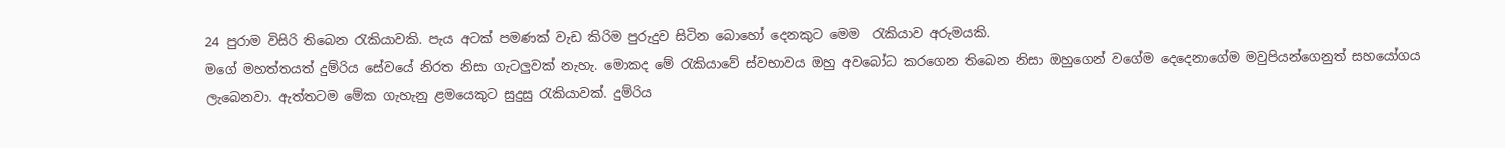24 පුරාම විසිරි තිබෙන රැකියාවකි. පැය අටක් පමණක් වැඩ කිරිම පුරුදුව සිටින බොහෝ දෙනකුට මෙම  රැකියාව අරුමයකි.
මගේ මහත්තයත් දුම්රිය සේවයේ නිරත නිසා ගැටලුවක් නැහැ. මොකද මේ රැකියාවේ ස්වභාවය ඔහු අවබෝධ කරගෙන තිබෙන නිසා ඔහුගෙන් වගේම දෙදෙනාගේම මවුපියන්ගෙනුත් සහයෝගය ලැබෙනවා. ඇත්තටම මේක ගැහැනු ළමයෙකුට සුදුසු රැකියාවක්. දුම්රිය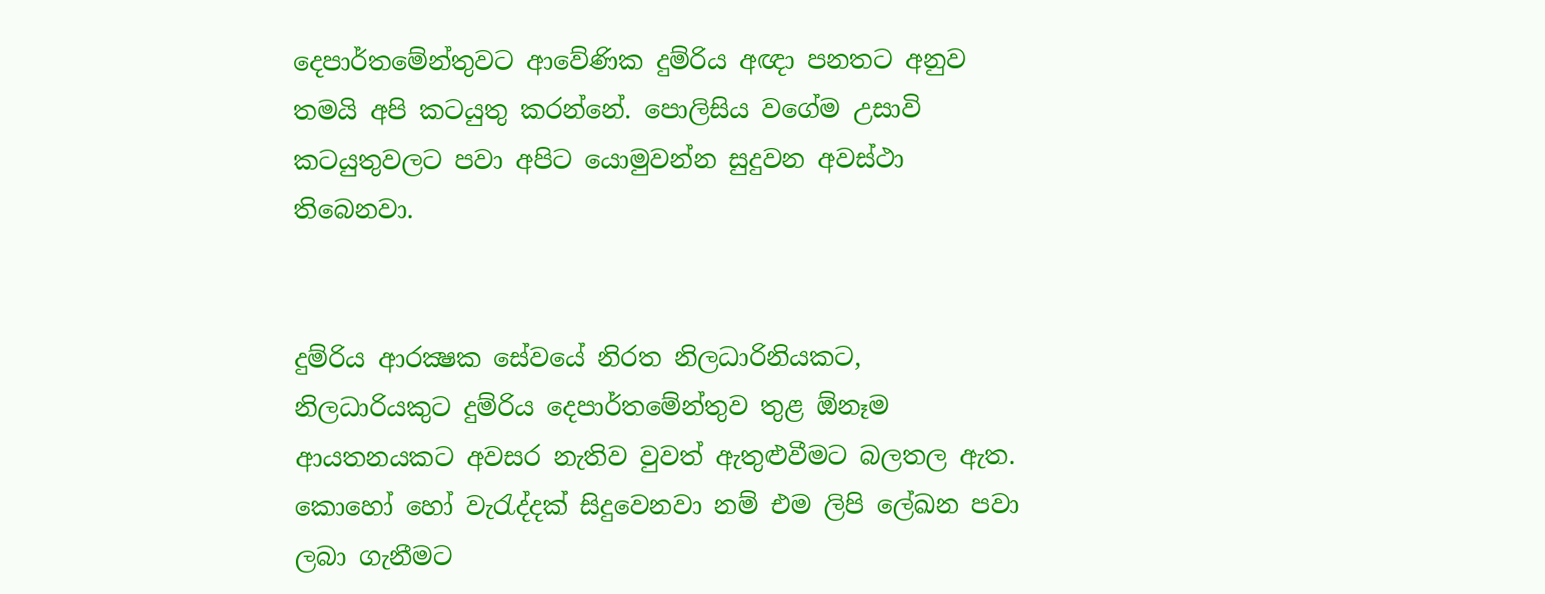දෙපාර්තමේන්තුවට ආවේණික දුම්රිය අඥා පනතට අනුව තමයි අපි කටයුතු කරන්නේ. පොලිසිය වගේම උසාවි කටයුතුවලට පවා අපිට යොමුවන්න සුදුවන අවස්ථා තිබෙනවා.


දුම්රිය ආරක්‍ෂක සේවයේ නිරත නිලධාරිනියකට, නිලධාරියකුට දුම්රිය දෙපාර්තමේන්තුව තුළ ඕනෑම ආයතනයකට අවසර නැතිව වුවත් ඇතුළුවීමට බලතල ඇත. කොහෝ හෝ වැරැද්දක් සිදුවෙනවා නම් එම ලිපි ලේඛන පවා ලබා ගැනීමට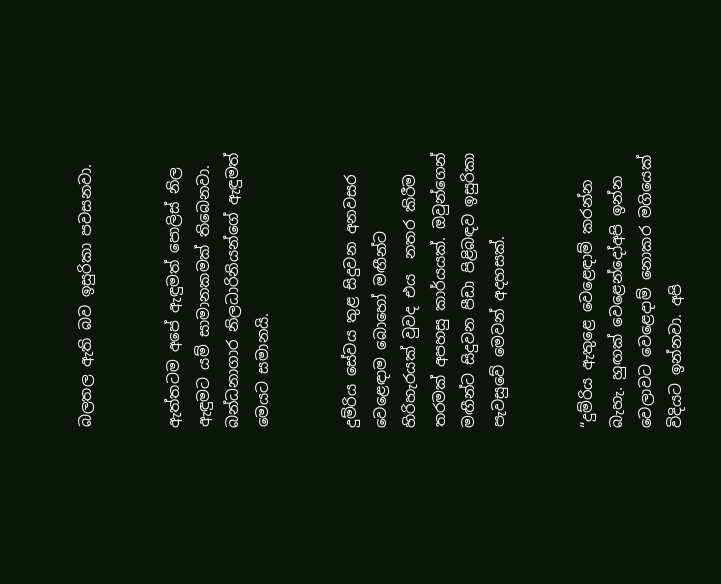බලතල ඇති බව ඉසුරිකා පවසනවා.


ඇත්තටම අපේ ඇඳුමත් පොලිස් නිල ඇඳුමට යම් සාමානකමක් තිබෙනවා. බන්ධනාගාර නිලධාරිනියන්ගේ ඇඳුමත් මෙයට සමානයි.


දුම්රිය සේවය තුළ සිදුවන අනවසර වෙළෙඳාම බොහෝ මඟීන්ට හිරිහැරයක් වුවද එය  නතර කිරීම තරමක් අපහසු කාර්යයක්. ඔවුන්ගෙන් මඟීන්ට සිදුවන පීඩා පිළිබඳව ඉසුරිකා පැවසුවේ මෙවන් අදහසක්.


“දුම්රිය ඇතුළෙ වෙළෙඳාම් කරන්න බැහැ. හුඟක් වෙළෙන්දෝඅපි ඉන්න වෙලාවට වෙළෙදාම් නොකර මගියෙක් විදියට ඉන්නවා. අපි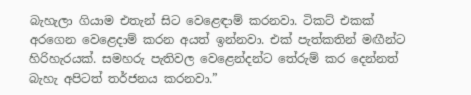බැහැලා ගියාම එතැන් සිට වෙළෙඳාම් කරනවා. ටිකට් එකක් අරගෙන වෙළෙදාම් කරන අයත් ඉන්නවා. එක් පැත්කතින් මඟීන්ට හිරිහැරයක්. සමහරු පැතිවල වෙළෙන්දන්ට තේරුම් කර දෙන්නත් බැහැ අපිටත් තර්ජනය කරනවා.”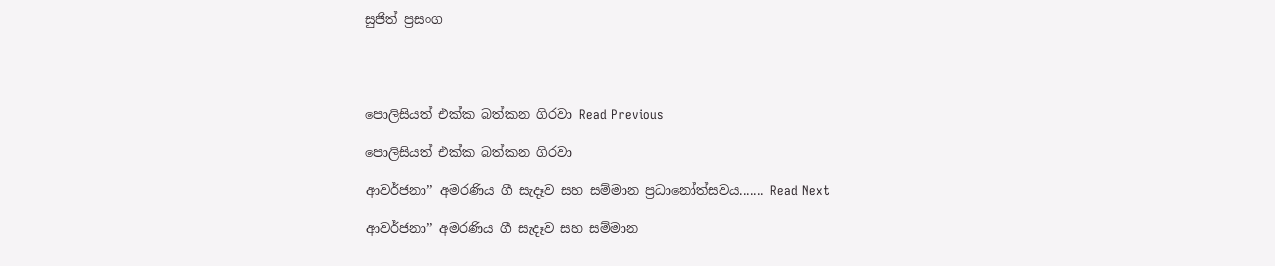සුජිත් ප්‍රසංග




පොලිසියත් එක්ක බත්කන ගිරවා Read Previous

පොලිසියත් එක්ක බත්කන ගිරවා

ආවර්ජනා’’ අමරණිය ගී සැදෑව සහ සම්මාන ප්‍රධානෝත්සවය....... Read Next

ආවර්ජනා’’ අමරණිය ගී සැදෑව සහ සම්මාන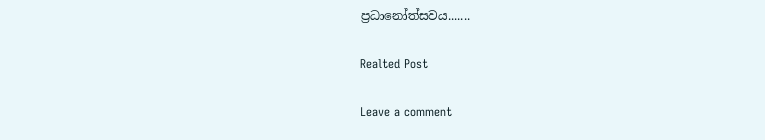ප්‍රධානෝත්සවය.......

Realted Post

Leave a comment